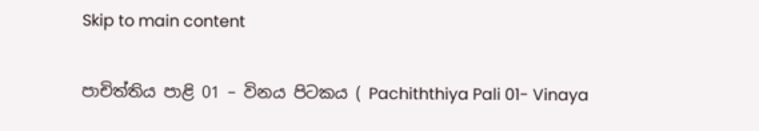Skip to main content

පාචිත්තිය පාළි 01 – විනය පිටකය ( Pachiththiya Pali 01- Vinaya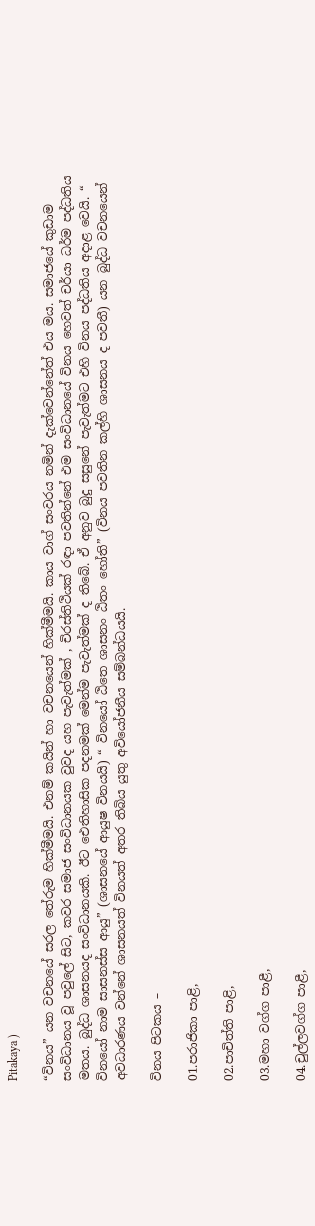Pitakaya )

“විනය” යන වචනයේ සරල තේරුම හික්මීමයි. එනම් කයින් හා වචනයෙන් හික්මීමයි. කාය වාග් සංවරය නමින් දැක්වෙන්නේත් එය මය. සමාජයේ කුඩාම සංවිධානය වූ පවුලේ සිට, කවර සමාජ සංවිධානයක වුවද යහ පැවැත්මක් , චිරස්තිථියක් රඳා පවතින්නේ එම සංවිධානයේ විනය හෙවත් චර්යා ධර්ම පද්ධතිය මතය. බුද්ධ ශාසනයද සංවිධානයකි. ඊට ඓතිහාසික පදනමක් මෙන්ම පැවැත්මක් ද තිබේ. ඒ අනුව බුදු සසුනේ පැවැත්මට එහි විනය පද්ධතිය අදාළ වෙයි. “ විනයෝ නාම සාසනස්ස ආයු” (ශාසනයේ ආයුෂ විනයයි) “ විනයෝ ඨිතෙ ශාසනං ඨිතං හෝති” (විනය පවතින කල්හි ශාසනය ද පවතී) යන බුද්ධ වචනයෙන් අවධාරණය වන්නේ ශාසනයත් විනයත් අතර තිබිය යුතු අවියෝජනීය සම්බන්ධයයි.

විනය පිටකය –

01.පරාජිකා පාළි,

02.පාචිත්ති පාළි,

03.මහා වග්ග පාළී,

04.චුල්ලවග්ග පාළී,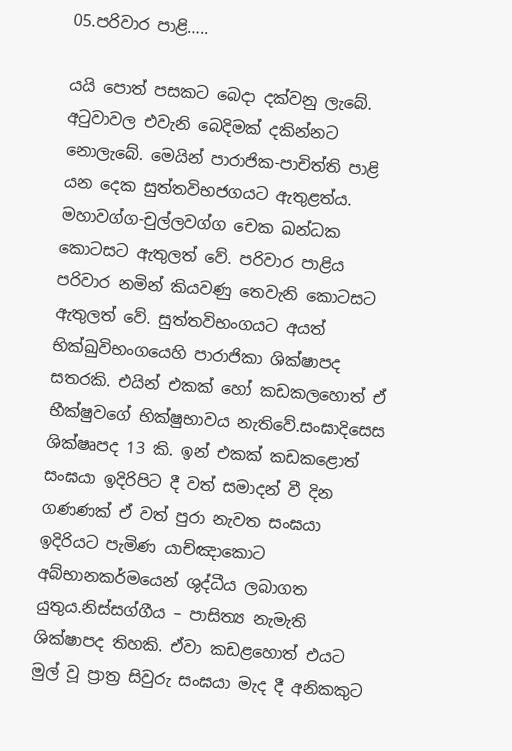05.පරිවාර පාළි…..

යයි පොත් පසකට බෙදා දක්වනු ලැබේ. අටුවාවල එවැනි බෙදිමක් දකින්නට නොලැබේ. මෙයින් පාරාජික-පාචිත්ති පාළි යන දෙක සුත්තවිභජගයට ඇතුළත්ය. මහාවග්ග-චුල්ලවග්ග චෙක ඛන්ධක කොටසට ඇතුලත් වේ. පරිවාර පාළිය පරිවාර නමින් කියවණු තෙවැනි කොටසට ඇතුලත් වේ. සුත්තවිභංගයට අයත් භික්ඛුවිභංගයෙහි පාරාජිකා ශික්ෂාපද සතරකි. එයින් එකක් හෝ කඩකලහොත් ඒ භීක්ෂුවගේ භික්ෂුභාවය නැතිවේ.සංඝාදිසෙස ශික්ෂෘපද 13 කි. ඉන් එකක් කඩකළොත් සංඝයා ඉදිරිපිට දී වත් සමාදන් වී දින ගණණක් ඒ වත් පුරා නැවත සංඝයා ඉදිරියට පැමිණ යාච්ඤාකොට අබ්භානකර්මයෙන් ශුද්ධීය ලබාගත යුතුය.නිස්සග්ගීය – පාසිත්‍ය නැමැති ශික්ෂාපද තිහකි. ඒවා කඩළහොත් එයට මුල් වූ ප්‍රාත්‍ර සිවුරු සංඝයා මැද දී අනිකකුට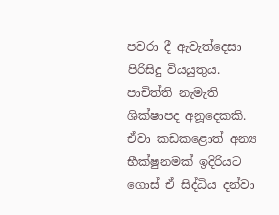පවරා දී ඇවැත්දෙසා පිරිසිදු වියයුතුය. පාචිත්ති නැමැති ශික්ෂාපද අනූදෙකකි. ඒවා කඩකළොත් අන්‍ය භීක්ෂුනමක් ඉදිරියට ගොස් ඒ සිද්ධිය දන්වා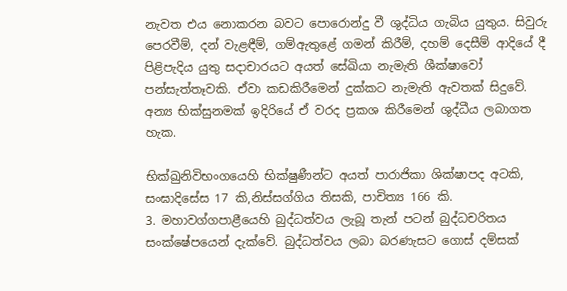නැවත එය නොකරන බවට පොරොන්දු වී ශුද්ධිය ගැබිය යුතුය. සිවුරු පෙරවීම්, දන් වැළඳීම්, ගම්ඇතුළේ ගමන් කිරීම්, දහම් දෙසීම් ආදියේ දී පිළිපැදිය යුතු සදාචාරයට අයත් සේඛියා නැමැති ශීක්ෂාවෝ පන්සැත්තෑවකි. ඒවා කඩකිරීමෙන් දුක්කට නැමැති ඇවතක් සිදුවේ. අන්‍ය භික්සුනමක් ඉදිරියේ ඒ වරද ප්‍රකශ කිරීමෙන් ශුද්ධීය ලබාගත හැක.

භික්ඛුනිවිභංගයෙහි භික්ෂුණීන්ට අයත් පාරාජිකා ශික්ෂාපද අටකි, සංඝාදිසේස 17 කි,නිස්සග්ගිය තිසකි, පාචිත්‍ය 166 කි.
3. මහාවග්ගපාළීයෙහි බුද්ධත්වය ලැබූ තැන් පටන් බුද්ධචරිතය සංක්ෂේපයෙන් දැක්වේ. බුද්ධත්වය ලබා බරණැසට ගොස් දම්සක්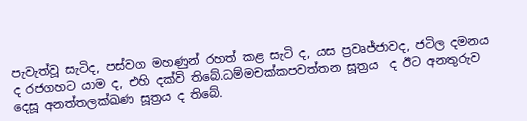පැවැත්වූ සැටිද, පස්වග මහණුන් රහත් කළ සැටි ද, යස ප්‍රවෘජ්ජාවද, ජටිල දමනය ද රජගහට යාම ද, එහි දක්වි තිබේ.ධම්මචක්කපවත්තන සූත්‍රය  ද ඊට අනතුරුව දෙසූ අනත්තලක්ඛණ සූත්‍රය ද තිබේ.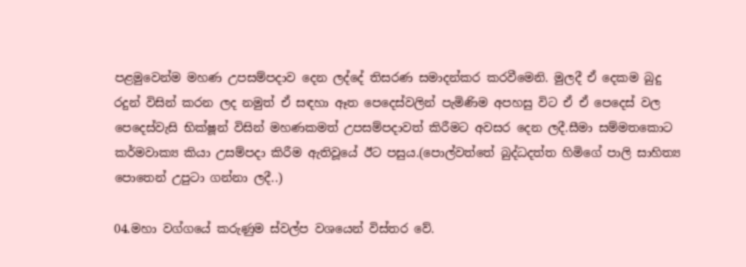පළමුවෙන්ම මහණ උපසම්පදාව දෙන ලද්දේ තිසරණ සමාදන්කර කරවීමෙනි. මුලදී ඒ දෙකම බුදු රදුන් විසින් කරන ලද නමුත් ඒ සඳහා ඈත පෙදෙස්වලින් පැමිණිම අපහසු විට ඒ ඒ පෙදෙස් වල පෙදෙස්වැසි භික්ෂූන් විසින් මහණකමත් උපසම්පදාවත් කිරීමට අවසර දෙන ලදී.සීමා සම්මතකොට කර්මවාක්‍ය කියා උසම්පදා කිරීම ඇතිවූයේ ඊට පසුය.(පොල්වත්තේ බුද්ධදත්ත හිමිගේ පාලි සාහිත්‍ය පොතෙන් උපුටා ගන්නා ලදී..)

04.මහා වග්ගයේ කරුණුම ස්වල්ප වශයෙන් විස්තර වේ.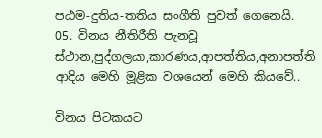පඨම-දුතිය-තතිය සංගීති පුවත් ගෙනෙයි.
05. විනය නීතිරීති පැනවූ ස්ථාන,පුද්ගලයා,කාරණය,ආපත්තිය,අනාපත්ති ආදිය මෙහි මූළික වශයෙන් මෙහි කියවේ..

විනය පිටකයට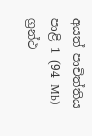අයත් පාචිත්තිය පාළි 1 (94 Mb) ග්‍රන්ථ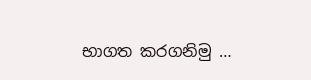භාගත කරගනිමු …